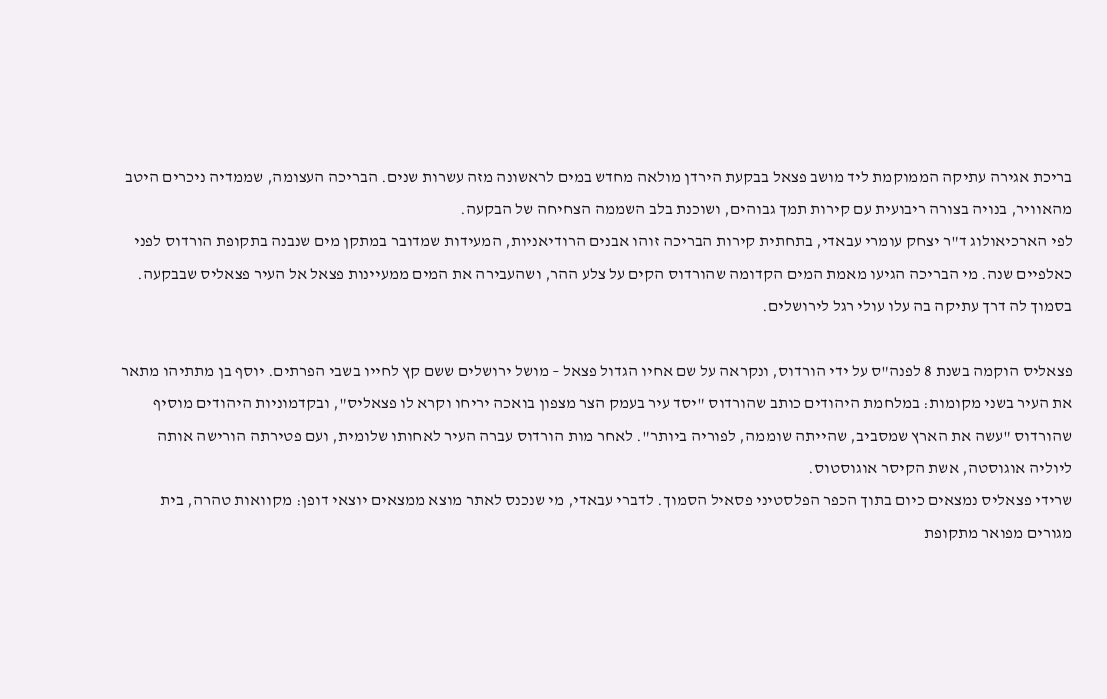בריכת אגירה עתיקה הממוקמת ליד מושב פצאל בבקעת הירדן מולאה מחדש במים לראשונה מזה עשרות שנים. הבריכה העצומה, שממדיה ניכרים היטב מהאוויר, בנויה בצורה ריבועית עם קירות תמך גבוהים, ושוכנת בלב השממה הצחיחה של הבקעה.
לפי הארכיאולוג ד"ר יצחק עומרי עבאדי, בתחתית קירות הבריכה זוהו אבנים הרודיאניות, המעידות שמדובר במתקן מים שנבנה בתקופת הורדוס לפני כאלפיים שנה. מי הבריכה הגיעו מאמת המים הקדומה שהורדוס הקים על צלע ההר, ושהעבירה את המים ממעיינות פצאל אל העיר פצאליס שבבקעה.
בסמוך לה דרך עתיקה בה עלו עולי רגל לירושלים.

פצאליס הוקמה בשנת 8 לפנה"ס על ידי הורדוס, ונקראה על שם אחיו הגדול פצאל – מושל ירושלים ששם קץ לחייו בשבי הפרתים. יוסף בן מתתיהו מתאר את העיר בשני מקומות: במלחמת היהודים כותב שהורדוס "יסד עיר בעמק הצר מצפון בואכה יריחו וקרא לו פצאליס", ובקדמוניות היהודים מוסיף שהורדוס "עשה את הארץ שמסביב, שהייתה שוממה, לפוריה ביותר". לאחר מות הורדוס עברה העיר לאחותו שלומית, ועם פטירתה הורישה אותה ליוליה אוגוסטה, אשת הקיסר אוגוסטוס.
שרידי פצאליס נמצאים כיום בתוך הכפר הפלסטיני פסאיל הסמוך. לדברי עבאדי, מי שנכנס לאתר מוצא ממצאים יוצאי דופן: מקוואות טהרה, בית מגורים מפואר מתקופת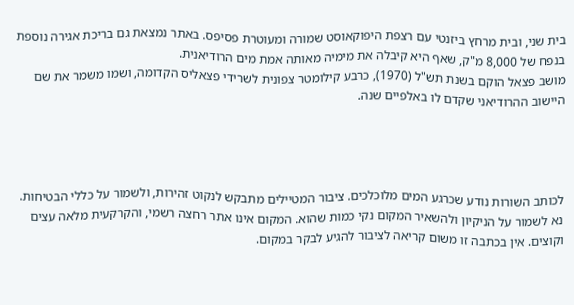בית שני, ובית מרחץ ביזנטי עם רצפת היפוקאוסט שמורה ומעוטרת פסיפס. באתר נמצאת גם בריכת אגירה נוספת בנפח של 8,000 מ"ק, שאף היא קיבלה את מימיה מאותה אמת מים הרודיאנית.
מושב פצאל הוקם בשנת תש"ל (1970), כרבע קילומטר צפונית לשרידי פצאליס הקדומה, ושמו משמר את שם היישוב ההרודיאני שקדם לו באלפיים שנה.




לכותב השורות נודע שכרגע המים מלוכלכים. ציבור המטיילים מתבקש לנקוט זהירות, ולשמור על כללי הבטיחות. נא לשמור על הניקיון ולהשאיר המקום נקי כמות שהוא. המקום אינו אתר רחצה רשמי, והקרקעית מלאה עצים וקוצים. אין בכתבה זו משום קריאה לציבור להגיע לבקר במקום.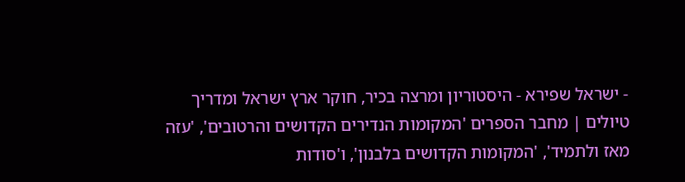- ישראל שפירא - היסטוריון ומרצה בכיר, חוקר ארץ ישראל ומדריך טיולים | מחבר הספרים 'המקומות הנדירים הקדושים והרטובים', 'עזה מאז ולתמיד', 'המקומות הקדושים בלבנון', ו'סודות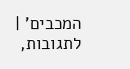המכבים' | לתגובות,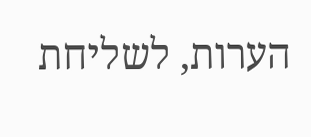הערות, לשליחת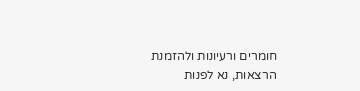חומרים ורעיונות ולהזמנת הרצאות, נא לפנות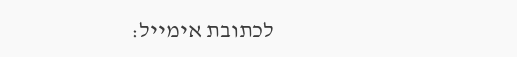לכתובת אימייל: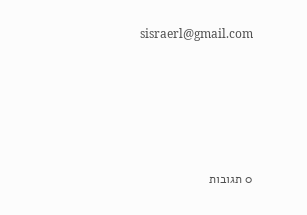sisraerl@gmail.com








0 תגובות